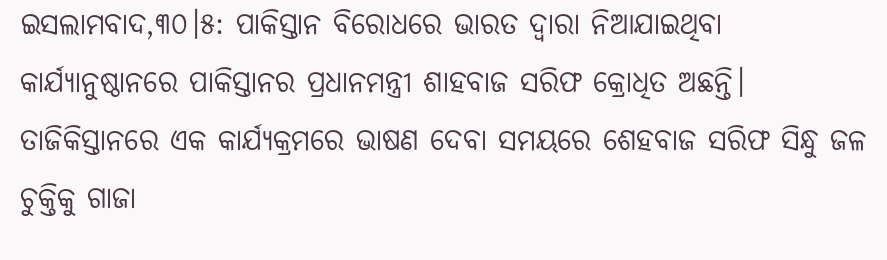ଇସଲାମବାଦ,୩୦।୫: ପାକିସ୍ତାନ ବିରୋଧରେ ଭାରତ ଦ୍ୱାରା ନିଆଯାଇଥିବା କାର୍ଯ୍ୟାନୁଷ୍ଠାନରେ ପାକିସ୍ତାନର ପ୍ରଧାନମନ୍ତ୍ରୀ ଶାହବାଜ ସରିଫ କ୍ରୋଧିତ ଅଛନ୍ତି। ତାଜିକିସ୍ତାନରେ ଏକ କାର୍ଯ୍ୟକ୍ରମରେ ଭାଷଣ ଦେବା ସମୟରେ ଶେହବାଜ ସରିଫ ସିନ୍ଧୁ ଜଳ ଚୁକ୍ତିକୁ ଗାଜା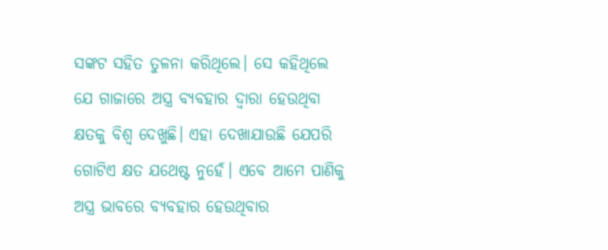ସଙ୍କଟ ସହିତ ତୁଳନା କରିଥିଲେ। ସେ କହିଥିଲେ ଯେ ଗାଜାରେ ଅସ୍ତ୍ର ବ୍ୟବହାର ଦ୍ୱାରା ହେଉଥିବା କ୍ଷତକୁ ବିଶ୍ୱ ଦେଖୁଛି। ଏହା ଦେଖାଯାଉଛି ଯେପରି ଗୋଟିଏ କ୍ଷତ ଯଥେଷ୍ଟ ନୁହେଁ। ଏବେ ଆମେ ପାଣିକୁ ଅସ୍ତ୍ର ଭାବରେ ବ୍ୟବହାର ହେଉଥିବାର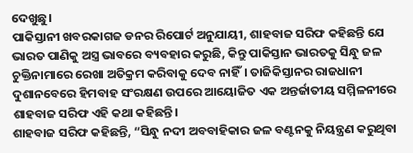ଦେଖୁଛୁ।
ପାକିସ୍ତାନୀ ଖବରକାଗଜ ଡନର ରିପୋର୍ଟ ଅନୁଯାୟୀ, ଶାହବାଜ ସରିଫ କହିଛନ୍ତି ଯେ ଭାରତ ପାଣିକୁ ଅସ୍ତ୍ର ଭାବରେ ବ୍ୟବହାର କରୁଛି, କିନ୍ତୁ ପାକିସ୍ତାନ ଭାରତକୁ ସିନ୍ଧୁ ଜଳ ଚୁକ୍ତିନାମାରେ ରେଖା ଅତିକ୍ରମ କରିବାକୁ ଦେବ ନାହିଁ। ତାଜିକିସ୍ତାନର ରାଜଧାନୀ ଦୁଶାନବେରେ ହିମବାହ ସଂରକ୍ଷଣ ଉପରେ ଆୟୋଜିତ ଏକ ଅନ୍ତର୍ଜାତୀୟ ସମ୍ମିଳନୀରେ ଶାହବାଜ ସରିଫ ଏହି କଥା କହିଛନ୍ତି।
ଶାହବାଜ ସରିଫ କହିଛନ୍ତି, “ସିନ୍ଧୁ ନଦୀ ଅବବାହିକାର ଜଳ ବଣ୍ଟନକୁ ନିୟନ୍ତ୍ରଣ କରୁଥିବା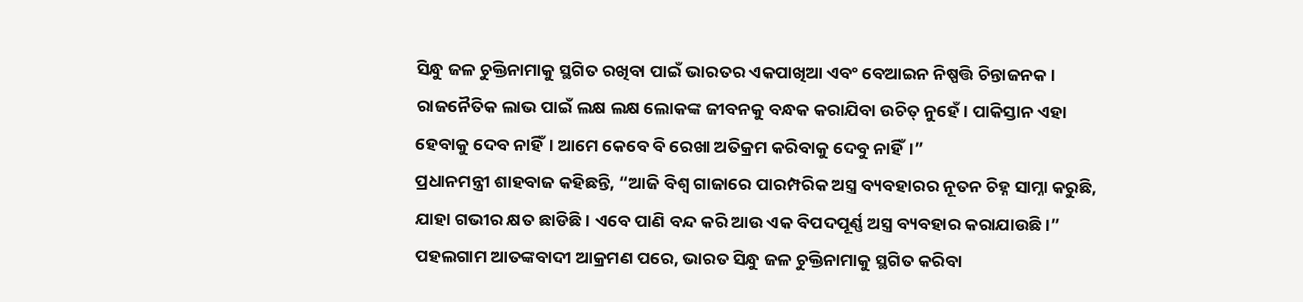ସିନ୍ଧୁ ଜଳ ଚୁକ୍ତିନାମାକୁ ସ୍ଥଗିତ ରଖିବା ପାଇଁ ଭାରତର ଏକପାଖିଆ ଏବଂ ବେଆଇନ ନିଷ୍ପତ୍ତି ଚିନ୍ତାଜନକ। ରାଜନୈତିକ ଲାଭ ପାଇଁ ଲକ୍ଷ ଲକ୍ଷ ଲୋକଙ୍କ ଜୀବନକୁ ବନ୍ଧକ କରାଯିବା ଉଚିତ୍ ନୁହେଁ। ପାକିସ୍ତାନ ଏହା ହେବାକୁ ଦେବ ନାହିଁ। ଆମେ କେବେ ବି ରେଖା ଅତିକ୍ରମ କରିବାକୁ ଦେବୁ ନାହିଁ।”
ପ୍ରଧାନମନ୍ତ୍ରୀ ଶାହବାଜ କହିଛନ୍ତି, “ଆଜି ବିଶ୍ୱ ଗାଜାରେ ପାରମ୍ପରିକ ଅସ୍ତ୍ର ବ୍ୟବହାରର ନୂତନ ଚିହ୍ନ ସାମ୍ନା କରୁଛି, ଯାହା ଗଭୀର କ୍ଷତ ଛାଡିଛି। ଏବେ ପାଣି ବନ୍ଦ କରି ଆଉ ଏକ ବିପଦପୂର୍ଣ୍ଣ ଅସ୍ତ୍ର ବ୍ୟବହାର କରାଯାଉଛି।” ପହଲଗାମ ଆତଙ୍କବାଦୀ ଆକ୍ରମଣ ପରେ, ଭାରତ ସିନ୍ଧୁ ଜଳ ଚୁକ୍ତିନାମାକୁ ସ୍ଥଗିତ କରିବା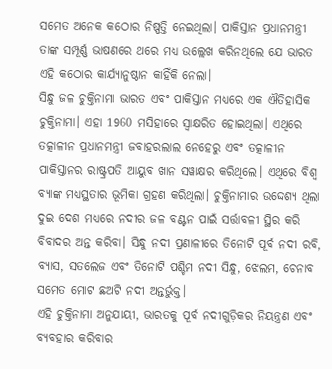ସମେତ ଅନେକ କଠୋର ନିଷ୍ପତ୍ତି ନେଇଥିଲା। ପାକିସ୍ତାନ ପ୍ରଧାନମନ୍ତ୍ରୀ ତାଙ୍କ ସମ୍ପୂର୍ଣ୍ଣ ଭାଷଣରେ ଥରେ ମଧ୍ୟ ଉଲ୍ଲେଖ କରିନଥିଲେ ଯେ ଭାରତ ଏହି କଠୋର କାର୍ଯ୍ୟାନୁଷ୍ଠାନ କାହିଁକି ନେଲା।
ସିନ୍ଧୁ ଜଳ ଚୁକ୍ତିନାମା ଭାରତ ଏବଂ ପାକିସ୍ତାନ ମଧ୍ୟରେ ଏକ ଐତିହାସିକ ଚୁକ୍ତିନାମା। ଏହା 1960 ମସିହାରେ ସ୍ବାକ୍ଷରିତ ହୋଇଥିଲା। ଏଥିରେ ତତ୍କାଳୀନ ପ୍ରଧାନମନ୍ତ୍ରୀ ଜବାହରଲାଲ ନେହେରୁ ଏବଂ ତତ୍କାଳୀନ ପାକିସ୍ତାନର ରାଷ୍ଟ୍ରପତି ଆୟୁବ ଖାନ ସୱାକ୍ଷର କରିଥିଲେ। ଏଥିରେ ବିଶ୍ୱ ବ୍ୟାଙ୍କ ମଧ୍ୟସ୍ଥତାର ଭୂମିକା ଗ୍ରହଣ କରିଥିଲା। ଚୁକ୍ତିନାମାର ଉଦ୍ଦେଶ୍ୟ ଥିଲା ଦୁଇ ଦେଶ ମଧ୍ୟରେ ନଦୀର ଜଳ ବଣ୍ଟନ ପାଇଁ ସର୍ତ୍ତାବଳୀ ସ୍ଥିର କରି ବିବାଦର ଅନ୍ତ କରିବା। ସିନ୍ଧୁ ନଦୀ ପ୍ରଣାଳୀରେ ତିନୋଟି ପୂର୍ବ ନଦୀ ରବି, ବ୍ୟାସ, ସତଲେଜ ଏବଂ ତିନୋଟି ପଶ୍ଚିମ ନଦୀ ସିନ୍ଧୁ, ଝେଲମ, ଚେନାବ ସମେତ ମୋଟ ଛଅଟି ନଦୀ ଅନ୍ତର୍ଭୁକ୍ତ।
ଏହି ଚୁକ୍ତିନାମା ଅନୁଯାୟୀ, ଭାରତକୁ ପୂର୍ବ ନଦୀଗୁଡ଼ିକର ନିୟନ୍ତ୍ରଣ ଏବଂ ବ୍ୟବହାର କରିବାର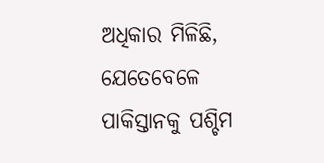ଅଧିକାର ମିଳିଛି, ଯେତେବେଳେ ପାକିସ୍ତାନକୁ ପଶ୍ଚିମ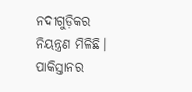ନଦୀଗୁଡ଼ିକର ନିୟନ୍ତ୍ରଣ ମିଳିଛି। ପାକିସ୍ତାନର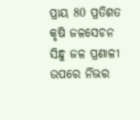ପ୍ରାୟ 80 ପ୍ରତିଶତ କୃଷି ଜଳସେଚନ ସିନ୍ଧୁ ଜଳ ପ୍ରଣାଳୀ ଉପରେ ର୍ନିଭର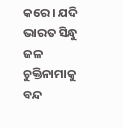କରେ। ଯଦି ଭାରତ ସିନ୍ଧୁ ଜଳ ଚୁକ୍ତିନାମାକୁ ବନ୍ଦ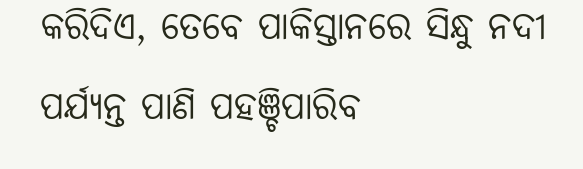କରିଦିଏ, ତେବେ ପାକିସ୍ତାନରେ ସିନ୍ଧୁ ନଦୀ ପର୍ଯ୍ୟନ୍ତ ପାଣି ପହଞ୍ଚିପାରିବ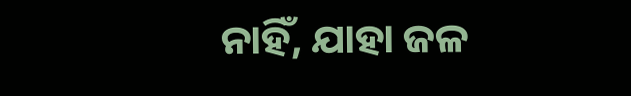ନାହିଁ, ଯାହା ଜଳ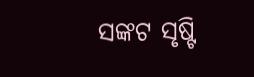ସଙ୍କଟ ସୃଷ୍ଟି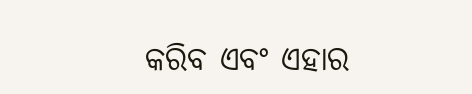କରିବ ଏବଂ ଏହାର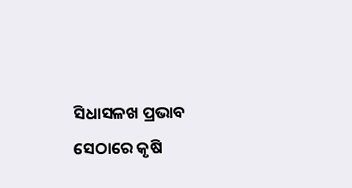ସିଧାସଳଖ ପ୍ରଭାବ ସେଠାରେ କୃଷି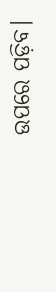ଉପରେ ପଡ଼ିବ।